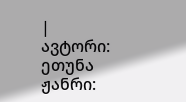| ავტორი: ეთუნა ჟანრი: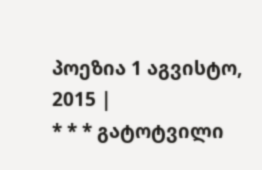პოეზია 1 აგვისტო, 2015 |
* * * გატოტვილი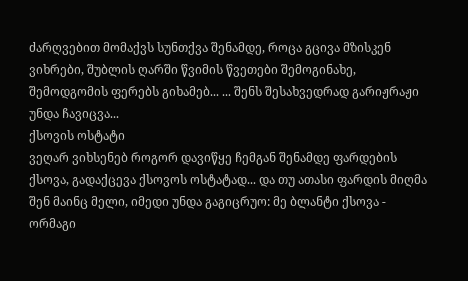ძარღვებით მომაქვს სუნთქვა შენამდე, როცა გცივა მზისკენ ვიხრები, შუბლის ღარში წვიმის წვეთები შემოგინახე, შემოდგომის ფერებს გიხამებ... ... შენს შესახვედრად გარიჟრაჟი უნდა ჩავიცვა...
ქსოვის ოსტატი
ვეღარ ვიხსენებ როგორ დავიწყე ჩემგან შენამდე ფარდების ქსოვა, გადაქცევა ქსოვოს ოსტატად... და თუ ათასი ფარდის მიღმა შენ მაინც მელი, იმედი უნდა გაგიცრუო: მე ბლანტი ქსოვა - ორმაგი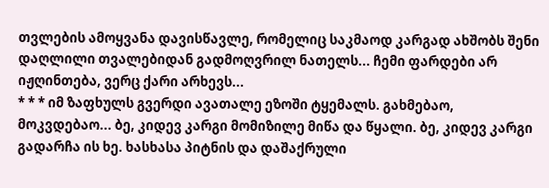თვლების ამოყვანა დავისწავლე, რომელიც საკმაოდ კარგად ახშობს შენი დაღლილი თვალებიდან გადმოღვრილ ნათელს... ჩემი ფარდები არ იჟღინთება, ვერც ქარი არხევს...
* * * იმ ზაფხულს გვერდი ავათალე ეზოში ტყემალს. გახმებაო, მოკვდებაო... ბე, კიდევ კარგი მომიზილე მიწა და წყალი. ბე, კიდევ კარგი გადარჩა ის ხე. ხასხასა პიტნის და დაშაქრული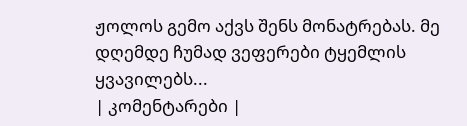ჟოლოს გემო აქვს შენს მონატრებას. მე დღემდე ჩუმად ვეფერები ტყემლის ყვავილებს...
| კომენტარები |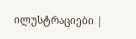ილუსტრაციები |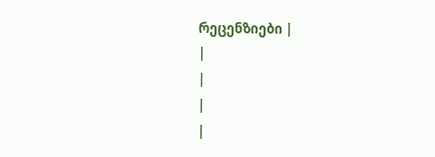რეცენზიები |
|
|
|
|